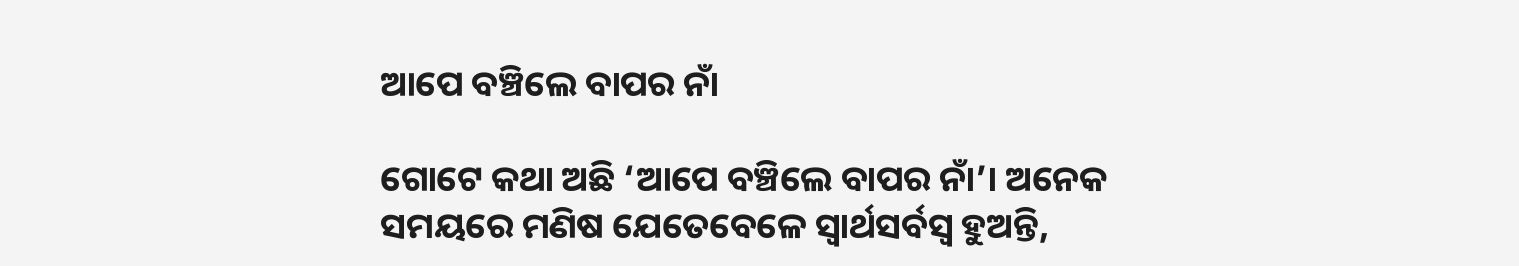ଆପେ ବଞ୍ଚିଲେ ବାପର ନାଁ

ଗୋଟେ କଥା ଅଛି ‘ଆପେ ବଞ୍ଚିଲେ ବାପର ନାଁ’। ଅନେକ ସମୟରେ ମଣିଷ ଯେତେବେଳେ ସ୍ବାର୍ଥସର୍ବସ୍ବ ହୁଅନ୍ତି,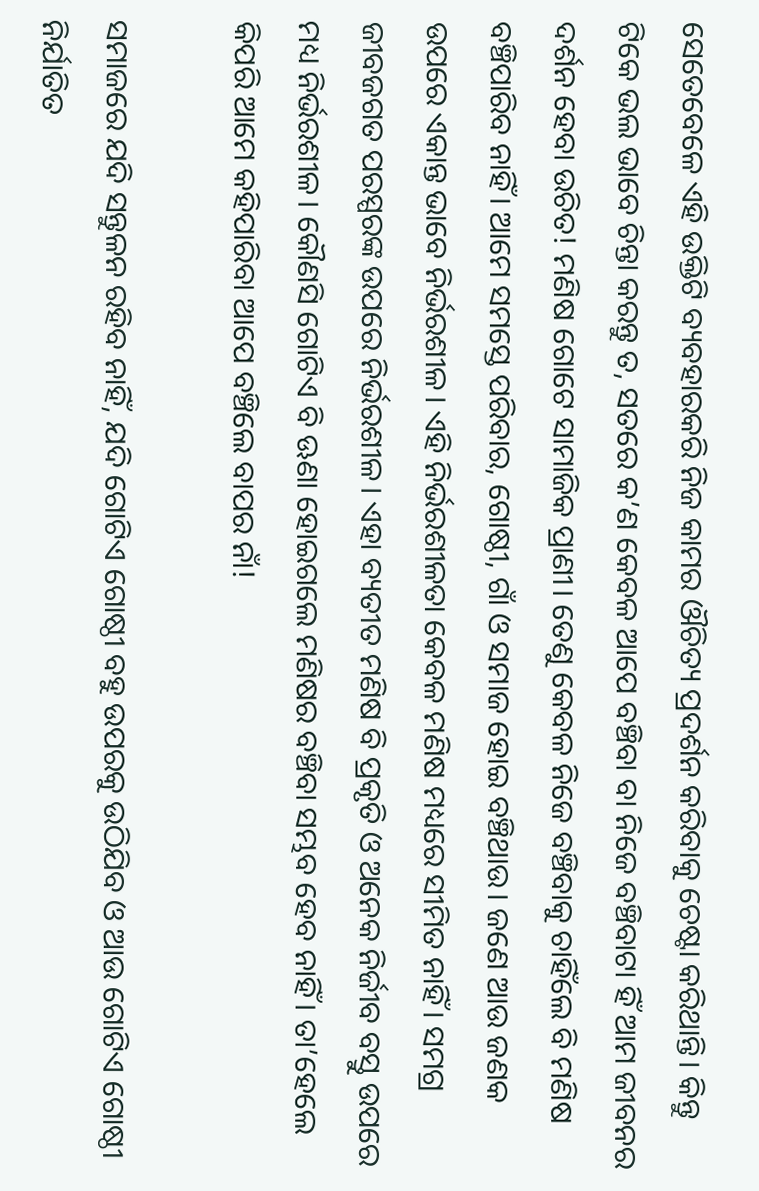ସେତେବେଳେ ଏହି ଉକ୍ତିଟି ବ୍ୟବହାରକରି ନିଜ କାମର ଔଚିତ୍ୟ ପ୍ରଦର୍ଶନ କରିବାକୁ ଚେଷ୍ଟା କରିଥାନ୍ତି। କିନ୍ତୁ ଟିକେ ଭଲ ଭାବେ ଚିନ୍ତା କରନ୍ତୁ ତ, ସତରେ କ’ଣ କେବଳ ଆପେ ବଞ୍ଚିବା ବା ନିଜେ ବଞ୍ଚିବାଟା ହିଁ ଆମ ଜୀବନର ଦର୍ଶନ ହେବା ଉଚିତ! ମଣିଷ ଗୋଟେ ସାମାଜିକ ପ୍ରାଣୀ। ତେଣୁ କେବଳ ନିଜେ ବଞ୍ଚିବାକୁ ଚାହିଁଲେ ବି ମଣିଷ ବଞ୍ଚିପାରିବ ନାହିଁ। ଆମେ ସମସ୍ତେ ପରିବାର, ଗୋଷ୍ଠୀ, ଗାଁ ଓ ସମାଜ ହୋଇ ବଞ୍ଚିଥାଉ। ଜଣେ ଆଉ ଜଣକ ଉପରେ ଏକାନ୍ତ ଭାବେ ନିର୍ଭରଶୀଳ। ଏହି ନିର୍ଭରଶୀଳତା କେବଳ ମଣିଷ ମଧ୍ୟରେ ସୀମିତ ନାହିଁ। ସମଗ୍ର ଜୀବଜଗତ ପରସ୍ପରଙ୍କ ଉପରେ ନିର୍ଭରଶୀଳ। ଏହା ବ୍ୟତୀତ ମଣିଷ ବି ପ୍ରକୃତି ଓ ଅନେକ ନିର୍ଜୀବ ବସ୍ତୁ ଉପରେ ମଧ୍ୟ ନିର୍ଭରଶୀଳ। କୌଣସି ଗୋଟିଏ ବି ଊଣା ହୋଇଗଲେ ମଣିଷର ବଞ୍ଚିବା ସମ୍ଭବ ହେବ ନାହିଁ। ତା’ହେଲେ କିପରି ଆମେ କହିପାରିବା ଆପେ ବଞ୍ଚିଲେ ବାପର ନାଁ!

ସମାଜରେ ଯଦି ସନ୍ତୁଳନ ରହିବ ନାହିଁ, ଯଦି ଗୋଟିଏ ଗୋଷ୍ଠୀ ବହୁ ଉପରକୁ ଉଠିଯିବ ଓ ଆଉ ଗୋଟିଏ ଗୋଷ୍ଠୀ ନିର୍ଯାତିତ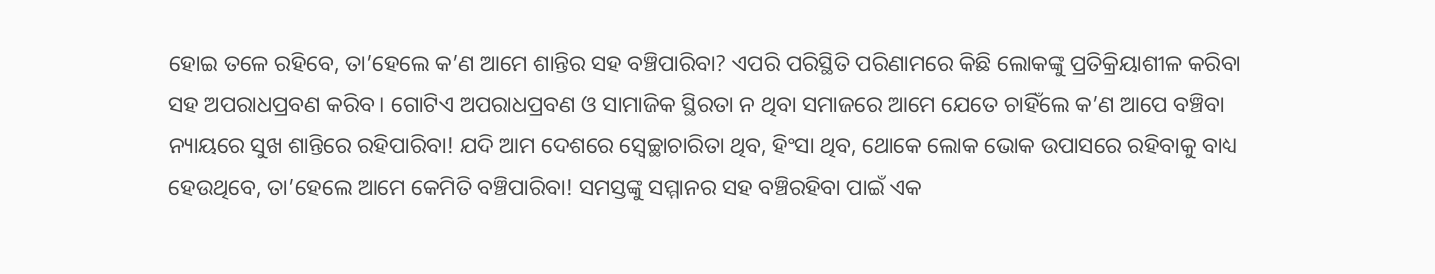ହୋଇ ତଳେ ରହିବେ, ତା’ହେଲେ କ’ଣ ଆମେ ଶାନ୍ତିର ସହ ବଞ୍ଚିପାରିବା? ଏପରି ପରିସ୍ଥିତି ପରିଣାମରେ କିଛି ଲୋକଙ୍କୁ ପ୍ରତିକ୍ରିୟାଶୀଳ କରିବା ସହ ଅପରାଧପ୍ରବଣ କରିବ। ଗୋଟିଏ ଅପରାଧପ୍ରବଣ ଓ ସାମାଜିକ ସ୍ଥିରତା ନ ଥିବା ସମାଜରେ ଆମେ ଯେତେ ଚାହିଁଲେ କ’ଣ ଆପେ ବଞ୍ଚିବା ନ୍ୟାୟରେ ସୁଖ ଶାନ୍ତିରେ ରହିପାରିବା! ଯଦି ଆମ ଦେଶରେ ସ୍ବେଚ୍ଛାଚାରିତା ଥିବ, ହିଂସା ଥିବ, ଥୋକେ ଲୋକ ଭୋକ ଉପାସରେ ରହିବାକୁ ବାଧ୍ୟ ହେଉଥିବେ, ତା’ହେଲେ ଆମେ କେମିତି ବଞ୍ଚିପାରିବା! ସମସ୍ତଙ୍କୁ ସମ୍ମାନର ସହ ବଞ୍ଚିରହିବା ପାଇଁ ଏକ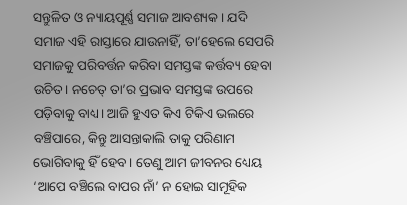ସନ୍ତୁଳିତ ଓ ନ୍ୟାୟପୂର୍ଣ୍ଣ ସମାଜ ଆବଶ୍ୟକ। ଯଦି ସମାଜ ଏହି ରାସ୍ତାରେ ଯାଉନାହିଁ, ତା’ହେଲେ ସେପରି ସମାଜକୁ ପରିବର୍ତ୍ତନ କରିବା ସମସ୍ତଙ୍କ କର୍ତ୍ତବ୍ୟ ହେବା ଉଚିତ। ନଚେତ୍‌ ତା’ର ପ୍ରଭାବ ସମସ୍ତଙ୍କ ଉପରେ ପଡ଼ିବାକୁ ବାଧ୍ୟ। ଆଜି ହୁଏତ କିଏ ଟିକିଏ ଭଲରେ ବଞ୍ଚିପାରେ, କିନ୍ତୁ ଆସନ୍ତାକାଲି ତାକୁ ପରିଣାମ ଭୋଗିବାକୁ ହିଁ ହେବ। ତେଣୁ ଆମ ଜୀବନର ଧ୍ୟେୟ ‘ଆପେ ବଞ୍ଚିଲେ ବାପର ନାଁ’ ନ ହୋଇ ସାମୂହିକ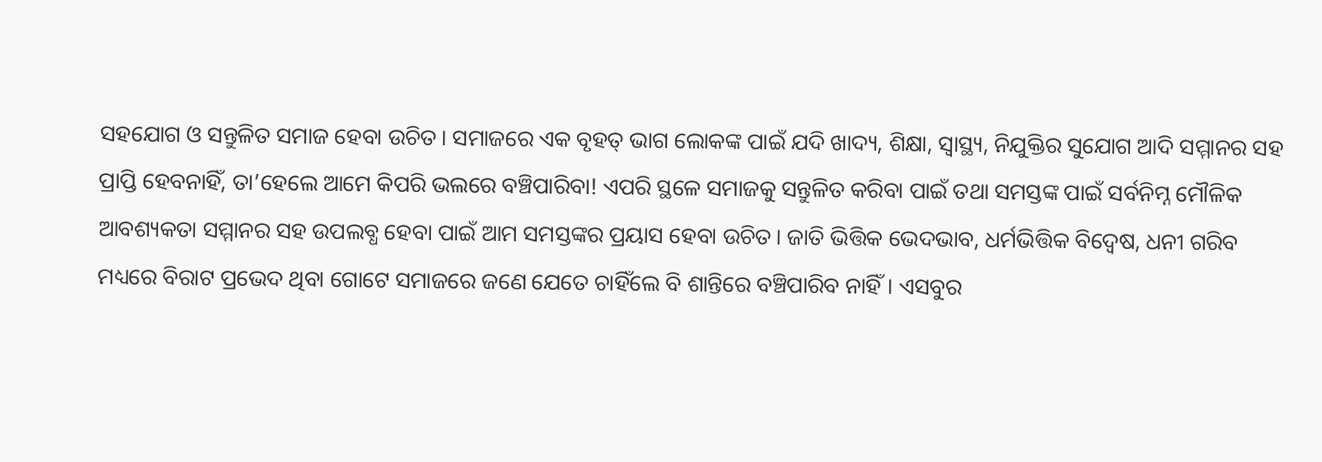ସହଯୋଗ ଓ ସନ୍ତୁଳିତ ସମାଜ ହେବା ଉଚିତ। ସମାଜରେ ଏକ ବୃହତ୍‌ ଭାଗ ଲୋକଙ୍କ ପାଇଁ ଯଦି ଖାଦ୍ୟ, ଶିକ୍ଷା, ସ୍ବାସ୍ଥ୍ୟ, ନିଯୁକ୍ତିର ସୁଯୋଗ ଆଦି ସମ୍ମାନର ସହ ପ୍ରାପ୍ତି ହେବନାହିଁ, ତା’ହେଲେ ଆମେ କିପରି ଭଲରେ ବଞ୍ଚିପାରିବା! ଏପରି ସ୍ଥଳେ ସମାଜକୁ ସନ୍ତୁଳିତ କରିବା ପାଇଁ ତଥା ସମସ୍ତଙ୍କ ପାଇଁ ସର୍ବନିମ୍ନ ମୌଳିକ ଆବଶ୍ୟକତା ସମ୍ମାନର ସହ ଉପଲବ୍ଧ ହେବା ପାଇଁ ଆମ ସମସ୍ତଙ୍କର ପ୍ରୟାସ ହେବା ଉଚିତ। ଜାତି ଭିତ୍ତିକ ଭେଦଭାବ, ଧର୍ମଭିତ୍ତିକ ବିଦ୍ୱେଷ, ଧନୀ ଗରିବ ମଧ୍ୟରେ ବିରାଟ ପ୍ରଭେଦ ଥିବା ଗୋଟେ ସମାଜରେ ଜଣେ ଯେତେ ଚାହିଁଲେ ବି ଶାନ୍ତିରେ ବଞ୍ଚିପାରିବ ନାହିଁ। ଏସବୁର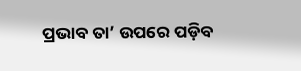ପ୍ରଭାବ ତା’ ଉପରେ ପଡ଼ିବ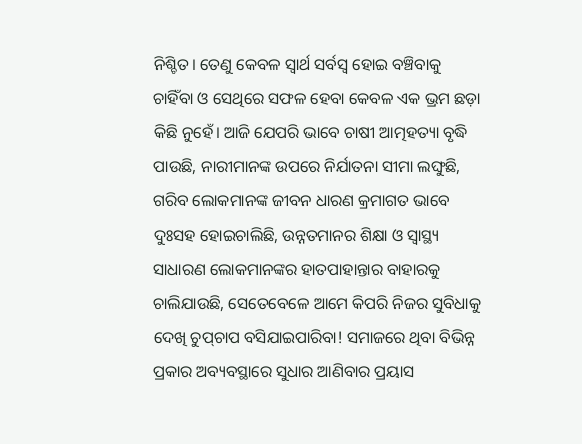ନିଶ୍ଚିତ। ତେଣୁ କେବଳ ସ୍ବାର୍ଥ ସର୍ବସ୍ବ ହୋଇ ବଞ୍ଚିବାକୁ ଚାହିଁବା ଓ ସେଥିରେ ସଫଳ ହେବା କେବଳ ଏକ ଭ୍ରମ ଛଡ଼ା କିଛି ନୁହେଁ। ଆଜି ଯେପରି ଭାବେ ଚାଷୀ ଆତ୍ମହତ୍ୟା ବୃଦ୍ଧି ପାଉଛି, ନାରୀମାନଙ୍କ ଉପରେ ନିର୍ଯାତନା ସୀମା ଲଙ୍ଘୁଛି, ଗରିବ ଲୋକମାନଙ୍କ ଜୀବନ ଧାରଣ କ୍ରମାଗତ ଭାବେ ଦୁଃସହ ହୋଇଚାଲିଛି, ଉନ୍ନତମାନର ଶିକ୍ଷା ଓ ସ୍ବାସ୍ଥ୍ୟ ସାଧାରଣ ଲୋକମାନଙ୍କର ହାତପାହାନ୍ତାର ବାହାରକୁ ଚାଲିଯାଉଛି, ସେତେବେଳେ ଆମେ କିପରି ନିଜର ସୁବିଧାକୁ ଦେଖି ଚୁପ୍‌ଚାପ ବସିଯାଇପାରିବା! ସମାଜରେ ଥିବା ବିଭିନ୍ନ ପ୍ରକାର ଅବ୍ୟବସ୍ଥାରେ ସୁଧାର ଆଣିବାର ପ୍ରୟାସ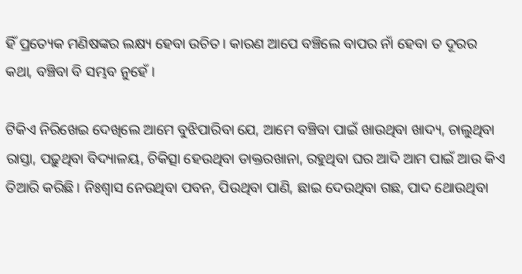ହିଁ ପ୍ରତ୍ୟେକ ମଣିଷଙ୍କର ଲକ୍ଷ୍ୟ ହେବା ଉଚିତ। କାରଣ ଆପେ ବଞ୍ଚିଲେ ବାପର ନାଁ ହେବା ତ ଦୂରର କଥା, ବଞ୍ଚିବା ବି ସମ୍ଭବ ନୁହେଁ।

ଟିକିଏ ନିରିଖେଇ ଦେଖିଲେ ଆମେ ବୁଝିପାରିବା ଯେ, ଆମେ ବଞ୍ଚିବା ପାଇଁ ଖାଉଥିବା ଖାଦ୍ୟ, ଚାଲୁଥିବା ରାସ୍ତା, ପଢ଼ୁଥିବା ବିଦ୍ୟାଳୟ, ଚିକିତ୍ସା ହେଉଥିବା ଡାକ୍ତରଖାନା, ରହୁଥିବା ଘର ଆଦି ଆମ ପାଇଁ ଆଉ କିଏ ତିଆରି କରିଛି। ନିଃଶ୍ୱାସ ନେଉଥିବା ପବନ, ପିଉଥିବା ପାଣି, ଛାଇ ଦେଉଥିବା ଗଛ, ପାଦ ଥୋଉଥିବା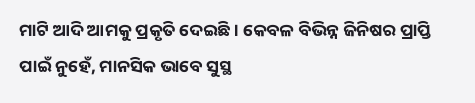ମାଟି ଆଦି ଆମକୁ ପ୍ରକୃତି ଦେଇଛି। କେବଳ ବିଭିନ୍ନ ଜିନିଷର ପ୍ରାପ୍ତି ପାଇଁ ନୁହେଁ, ମାନସିକ ଭାବେ ସୁସ୍ଥ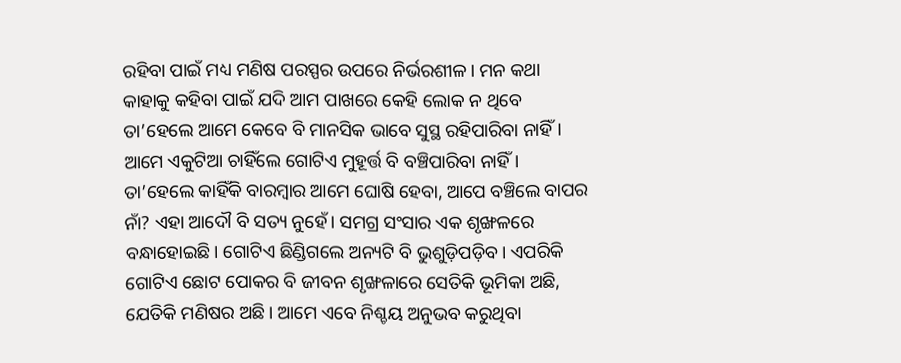ରହିବା ପାଇଁ ମଧ୍ୟ ମଣିଷ ପରସ୍ପର ଉପରେ ନିର୍ଭରଶୀଳ। ମନ କଥା କାହାକୁ କହିବା ପାଇଁ ଯଦି ଆମ ପାଖରେ କେହି ଲୋକ ନ ଥିବେ ତା’ହେଲେ ଆମେ କେବେ ବି ମାନସିକ ଭାବେ ସୁସ୍ଥ ରହିପାରିବା ନାହିଁ। ଆମେ ଏକୁଟିଆ ଚାହିଁଲେ ଗୋଟିଏ ମୁହୂର୍ତ୍ତ ବି ବଞ୍ଚିପାରିବା ନାହିଁ। ତା’ହେଲେ କାହିଁକି ବାରମ୍ବାର ଆମେ ଘୋଷି ହେବା, ଆପେ ବଞ୍ଚିଲେ ବାପର ନାଁ? ଏହା ଆଦୌ ବି ସତ୍ୟ ନୁହେଁ। ସମଗ୍ର ସଂସାର ଏକ ଶୃଙ୍ଖଳରେ ବନ୍ଧାହୋଇଛି। ଗୋଟିଏ ଛିଣ୍ଡିଗଲେ ଅନ୍ୟଟି ବି ଭୁଶୁଡ଼ିପଡ଼ିବ। ଏପରିକି ଗୋଟିଏ ଛୋଟ ପୋକର ବି ଜୀବନ ଶୃଙ୍ଖଳାରେ ସେତିକି ଭୂମିକା ଅଛି, ଯେତିକି ମଣିଷର ଅଛି। ଆମେ ଏବେ ନିଶ୍ଚୟ ଅନୁଭବ କରୁଥିବା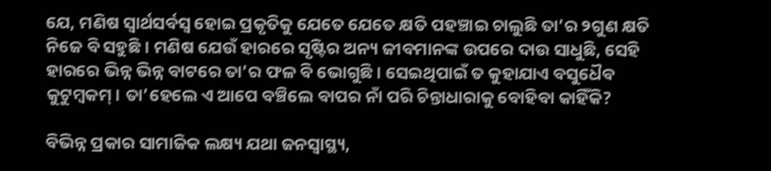ଯେ, ମଣିଷ ସ୍ବାର୍ଥସର୍ବସ୍ବ ହୋଇ ପ୍ରକୃତିକୁ ଯେତେ ଯେତେ କ୍ଷତି ପହଞ୍ଚାଇ ଚାଲୁଛି ତା’ର ୨ଗୁଣ କ୍ଷତି ନିଜେ ବି ସହୁଛି। ମଣିଷ ଯେଉଁ ହାରରେ ସୃଷ୍ଟିର ଅନ୍ୟ ଜୀବମାନଙ୍କ ଉପରେ ଦାଉ ସାଧୁଛି, ସେହି ହାରରେ ଭିନ୍ନ ଭିନ୍ନ ବାଟରେ ତା’ର ଫଳ ବି ଭୋଗୁଛି। ସେଇଥିପାଇଁ ତ କୁହାଯାଏ ବସୁଧୈବ କୁଟୁମ୍ବକମ୍‌। ତା’ହେଲେ ଏ ଆପେ ବଞ୍ଚିଲେ ବାପର ନାଁ ପରି ଚିନ୍ତାଧାରାକୁ ବୋହିବା କାହିଁକି?

ବିଭିନ୍ନ ପ୍ରକାର ସାମାଜିକ ଲକ୍ଷ୍ୟ ଯଥା ଜନସ୍ବାସ୍ଥ୍ୟ,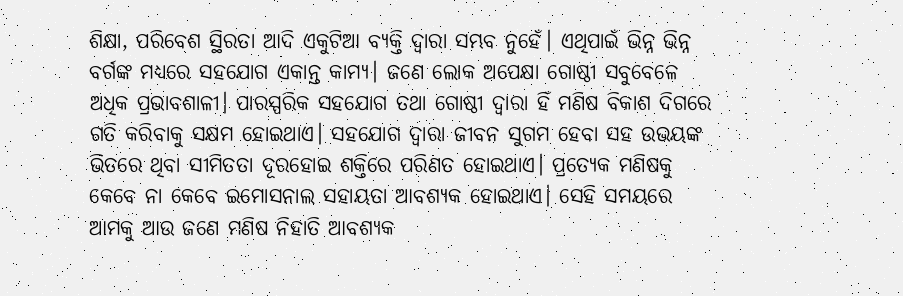ଶିକ୍ଷା, ପରିବେଶ ସ୍ଥିରତା ଆଦି ଏକୁଟିଆ ବ୍ୟକ୍ତି ଦ୍ୱାରା ସମ୍ଭବ ନୁହେଁ। ଏଥିପାଇଁ ଭିନ୍ନ ଭିନ୍ନ ବର୍ଗଙ୍କ ମଧ୍ୟରେ ସହଯୋଗ ଏକାନ୍ତ କାମ୍ୟ। ଜଣେ ଲୋକ ଅପେକ୍ଷା ଗୋଷ୍ଠୀ ସବୁବେଳେ ଅଧିକ ପ୍ରଭାବଶାଳୀ। ପାରସ୍ପରିକ ସହଯୋଗ ତଥା ଗୋଷ୍ଠୀ ଦ୍ୱାରା ହିଁ ମଣିଷ ବିକାଶ ଦିଗରେ ଗତି କରିବାକୁ ସକ୍ଷମ ହୋଇଥାଏ। ସହଯୋଗ ଦ୍ୱାରା ଜୀବନ ସୁଗମ ହେବା ସହ ଉଭୟଙ୍କ ଭିତରେ ଥିବା ସୀମିତତା ଦୂରହୋଇ ଶକ୍ତିରେ ପରିଣତ ହୋଇଥାଏ। ପ୍ରତ୍ୟେକ ମଣିଷକୁ କେବେ ନା କେବେ ଇମୋସନାଲ ସହାୟତା ଆବଶ୍ୟକ ହୋଇଥାଏ। ସେହି ସମୟରେ ଆମକୁ ଆଉ ଜଣେ ମଣିଷ ନିହାତି ଆବଶ୍ୟକ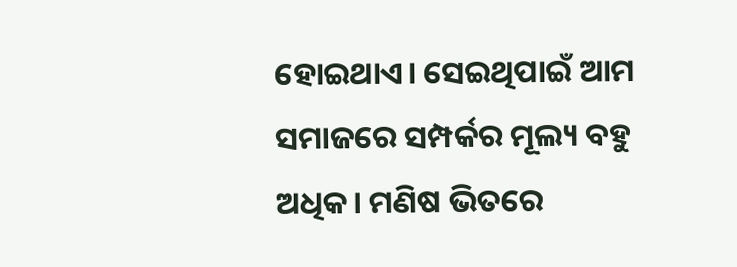ହୋଇଥାଏ। ସେଇଥିପାଇଁ ଆମ ସମାଜରେ ସମ୍ପର୍କର ମୂଲ୍ୟ ବହୁ ଅଧିକ। ମଣିଷ ଭିତରେ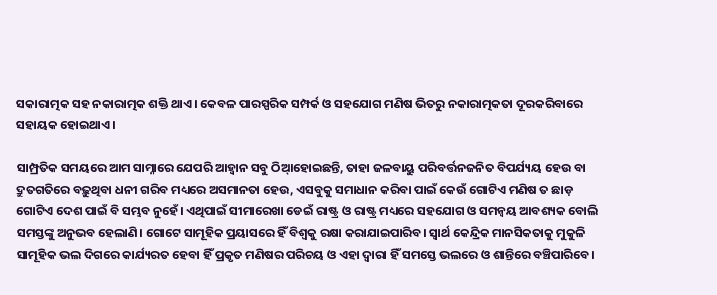ସକାରାତ୍ମକ ସହ ନକାରାତ୍ମକ ଶକ୍ତି ଥାଏ। କେବଳ ପାରସ୍ପରିକ ସମ୍ପର୍କ ଓ ସହଯୋଗ ମଣିଷ ଭିତରୁ ନକାରାତ୍ମକତା ଦୂରକରିବାରେ ସହାୟକ ହୋଇଥାଏ।

ସାମ୍ପ୍ରତିକ ସମୟରେ ଆମ ସାମ୍ନାରେ ଯେପରି ଆହ୍ବାନ ସବୁ ଠିଆ୍‌ହୋଇଛନ୍ତି, ତାହା ଜଳବାୟୁ ପରିବର୍ତ୍ତନଜନିତ ବିପର୍ଯ୍ୟୟ ହେଉ ବା ଦ୍ରୁତଗତିରେ ବଢ଼ୁଥିବା ଧନୀ ଗରିବ ମଧ୍ୟରେ ଅସମାନତା ହେଉ, ଏସବୁକୁ ସମାଧାନ କରିବା ପାଇଁ କେଉଁ ଗୋଟିଏ ମଣିଷ ତ ଛାଡ଼ ଗୋଟିଏ ଦେଶ ପାଇଁ ବି ସମ୍ଭବ ନୁହେଁ। ଏଥିପାଇଁ ସୀମାରେଖା ଡେଇଁ ରାଷ୍ଟ୍ର ଓ ରାଷ୍ଟ୍ର ମଧ୍ୟରେ ସହଯୋଗ ଓ ସମନ୍ବୟ ଆବଶ୍ୟକ ବୋଲି ସମସ୍ତଙ୍କୁ ଅନୁଭବ ହେଲାଣି। ଗୋଟେ ସାମୂହିକ ପ୍ରୟାସରେ ହିଁ ବିଶ୍ୱକୁ ରକ୍ଷା କରାଯାଇପାରିବ। ସ୍ବାର୍ଥ କେନ୍ଦ୍ରିକ ମାନସିକତାକୁ ମୁକୁଳି ସାମୂହିକ ଭଲ ଦିଗରେ କାର୍ଯ୍ୟରତ ହେବା ହିଁ ପ୍ରକୃତ ମଣିଷର ପରିଚୟ ଓ ଏହା ଦ୍ୱାରା ହିଁ ସମସ୍ତେ ଭଲରେ ଓ ଶାନ୍ତିରେ ବଞ୍ଚିପାରିବେ।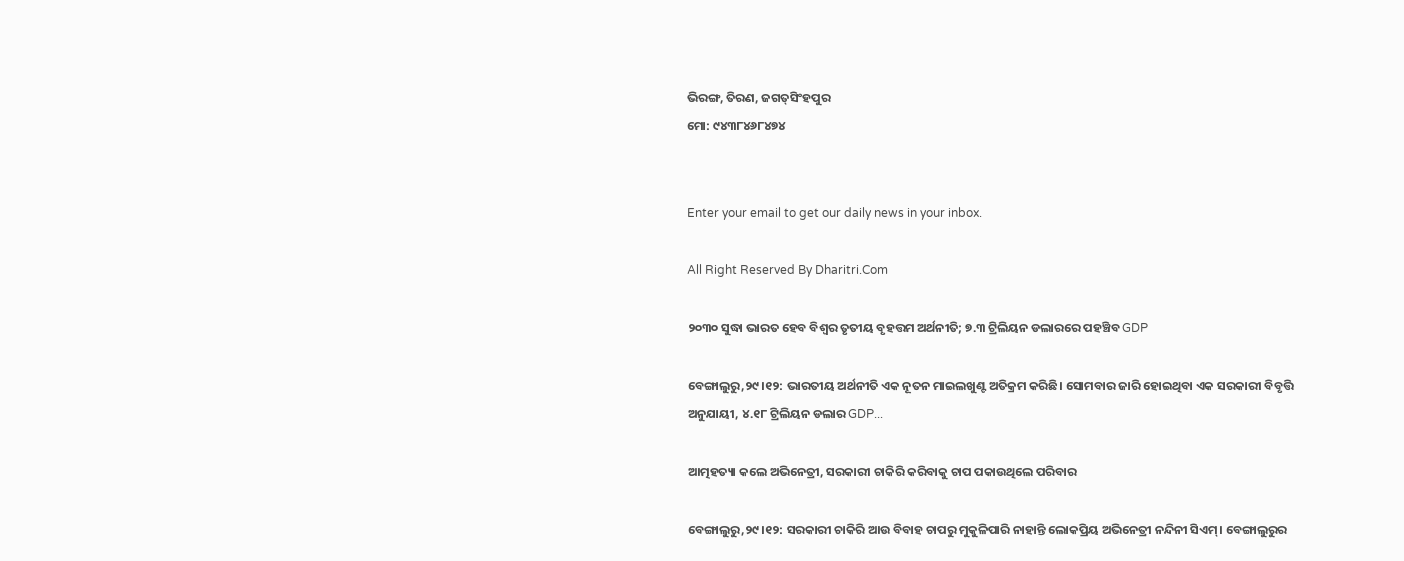ଭିରଙ୍ଗ, ତିରଣ, ଜଗତ୍‌ସିଂହପୁର
ମୋ: ୯୪୩୮୪୬୮୪୭୪


Enter your email to get our daily news in your inbox.

All Right Reserved By Dharitri.Com

୨୦୩୦ ସୁଦ୍ଧା ଭାରତ ହେବ ବିଶ୍ୱର ତୃତୀୟ ବୃହତ୍ତମ ଅର୍ଥନୀତି; ୭.୩ ଟ୍ରିଲିୟନ ଡଲାରରେ ପହଞ୍ଚିବ GDP

ବେଙ୍ଗାଲୁରୁ,୨୯।୧୨: ଭାରତୀୟ ଅର୍ଥନୀତି ଏକ ନୂତନ ମାଇଲଖୁଣ୍ଟ ଅତିକ୍ରମ କରିଛି। ସୋମବାର ଜାରି ହୋଇଥିବା ଏକ ସରକାରୀ ବିବୃତ୍ତି ଅନୁଯାୟୀ, ୪.୧୮ ଟ୍ରିଲିୟନ ଡଲାର GDP...

ଆତ୍ମହତ୍ୟା କଲେ ଅଭିନେତ୍ରୀ, ସରକାରୀ ଚାକିରି କରିବାକୁ ଚାପ ପକାଉଥିଲେ ପରିବାର

ବେଙ୍ଗାଲୁରୁ,୨୯।୧୨: ସରକାରୀ ଚାକିରି ଆଉ ବିବାହ ଚାପରୁ ମୁକୁଳିପାରି ନାହାନ୍ତି ଲୋକପ୍ରିୟ ଅଭିନେତ୍ରୀ ନନ୍ଦିନୀ ସିଏମ୍‌। ବେଙ୍ଗାଲୁରୁର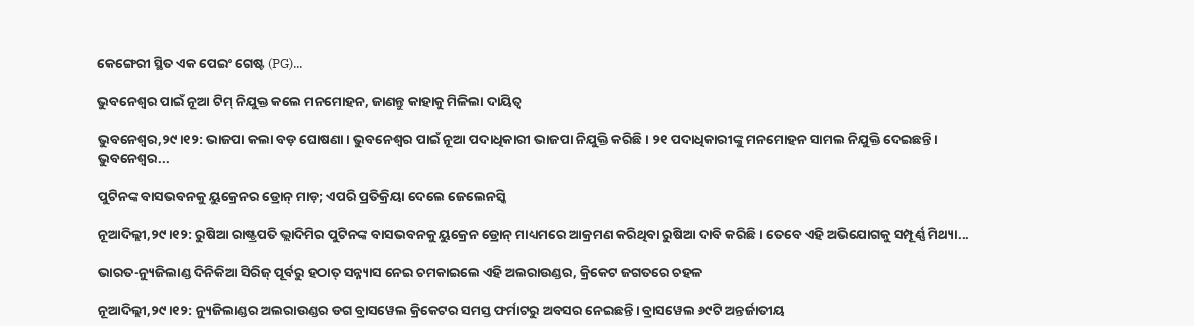କେଙ୍ଗେରୀ ସ୍ଥିତ ଏକ ପେଇଂ ଗେଷ୍ଟ (PG)...

ଭୁବନେଶ୍ବର ପାଇଁ ନୂଆ ଟିମ୍‌ ନିଯୁକ୍ତ କଲେ ମନମୋହନ, ଜାଣନ୍ତୁ କାହାକୁ ମିଳିଲା ଦାୟିତ୍ୱ

ଭୁବନେଶ୍ୱର,୨୯।୧୨: ଭାଜପା କଲା ବଡ଼ ଘୋଷଣା। ଭୁବନେଶ୍ବର ପାଇଁ ନୂଆ ପଦାଧିକାରୀ ଭାଜପା ନିଯୁକ୍ତି କରିଛି। ୨୧ ପଦାଧିକାରୀଙ୍କୁ ମନମୋହନ ସାମଲ ନିଯୁକ୍ତି ଦେଇଛନ୍ତି। ଭୁବନେଶ୍ବର...

ପୁଟିନଙ୍କ ବାସଭବନକୁ ୟୁକ୍ରେନର ଡ୍ରୋନ୍ ମାଡ଼; ଏପରି ପ୍ରତିକ୍ରିୟା ଦେଲେ ଜେଲେନସ୍କି

ନୂଆଦିଲ୍ଲୀ,୨୯।୧୨: ରୁଷିଆ ରାଷ୍ଟ୍ରପତି ଭ୍ଲାଦିମିର ପୁଟିନଙ୍କ ବାସଭବନକୁ ୟୁକ୍ରେନ ଡ୍ରୋନ୍ ମାଧ୍ୟମରେ ଆକ୍ରମଣ କରିଥିବା ରୁଷିଆ ଦାବି କରିଛି। ତେବେ ଏହି ଅଭିଯୋଗକୁ ସମ୍ପୂର୍ଣ୍ଣ ମିଥ୍ୟା...

ଭାରତ-ନ୍ୟୁଜିଲାଣ୍ଡ ଦିନିକିଆ ସିରିଜ୍‌ ପୂର୍ବରୁ ହଠାତ୍‌ ସନ୍ନ୍ୟାସ ନେଇ ଚମକାଇଲେ ଏହି ଅଲରାଉଣ୍ଡର, କ୍ରିକେଟ ଜଗତରେ ଚହଳ

ନୂଆଦିଲ୍ଲୀ,୨୯।୧୨: ନ୍ୟୁଜିଲାଣ୍ଡର ଅଲରାଉଣ୍ଡର ଡଗ ବ୍ରାସୱେଲ କ୍ରିକେଟର ସମସ୍ତ ଫର୍ମାଟରୁ ଅବସର ନେଇଛନ୍ତି। ବ୍ରାସୱେଲ ୬୯ଟି ଅନ୍ତର୍ଜାତୀୟ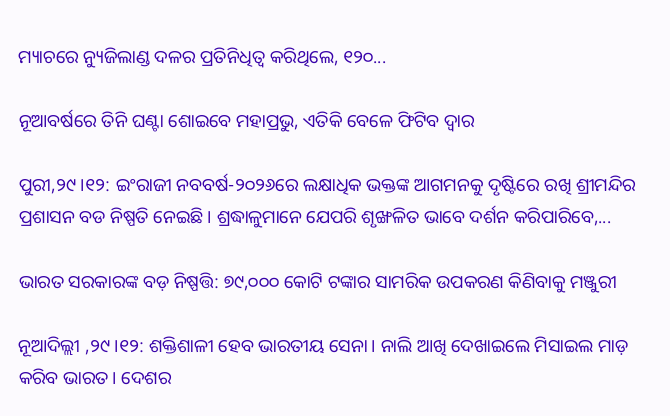ମ୍ୟାଚରେ ନ୍ୟୁଜିଲାଣ୍ଡ ଦଳର ପ୍ରତିନିଧିତ୍ୱ କରିଥିଲେ, ୧୨୦...

ନୂଆବର୍ଷରେ ତିନି ଘଣ୍ଟା ଶୋଇବେ ମହାପ୍ରଭୁ, ଏତିକି ବେଳେ ଫିଟିବ ଦ୍ୱାର

ପୁରୀ,୨୯।୧୨: ଇଂରାଜୀ ନବବର୍ଷ-୨୦୨୬ରେ ଲକ୍ଷାଧିକ ଭକ୍ତଙ୍କ ଆଗମନକୁ ଦୃଷ୍ଟିରେ ରଖି ଶ୍ରୀମନ୍ଦିର ପ୍ରଶାସନ ବଡ ନିଷ୍ପତି ନେଇଛି। ଶ୍ରଦ୍ଧାଳୁମାନେ ଯେପରି ଶୃଙ୍ଖଳିତ ଭାବେ ଦର୍ଶନ କରିପାରିବେ,...

ଭାରତ ସରକାରଙ୍କ ବଡ଼ ନିଷ୍ପତ୍ତି: ୭୯,୦୦୦ କୋଟି ଟଙ୍କାର ସାମରିକ ଉପକରଣ କିଣିବାକୁ ମଞ୍ଜୁରୀ

ନୂଆଦିଲ୍ଲୀ ,୨୯।୧୨: ଶକ୍ତିଶାଳୀ ହେବ ଭାରତୀୟ ସେନା। ନାଲି ଆଖି ଦେଖାଇଲେ ମିସାଇଲ ମାଡ଼ କରିବ ଭାରତ। ଦେଶର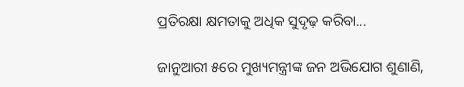ପ୍ରତିରକ୍ଷା କ୍ଷମତାକୁ ଅଧିକ ସୁଦୃଢ଼ କରିବା...

ଜାନୁଆରୀ ୫ରେ ମୁଖ୍ୟମନ୍ତ୍ରୀଙ୍କ ଜନ ଅଭିଯୋଗ ଶୁଣାଣି,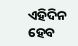ଏହିଦିନ ହେବ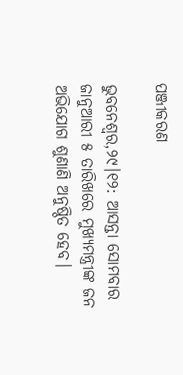ପଞ୍ଜୀକରଣ

ଭୁବନେଶ୍ୱର,୨୯।୧୨: ଆସନ୍ତା ସୋମବାର ଜାନୁଆରୀ ୫ ତାରିଖରେ ମୁଖ୍ୟମନ୍ତ୍ରୀଙ୍କ ଜନ ଅଭିଯୋଗ ଶୁଣାଣି ଅନୁଷ୍ଠିତ ହେବ।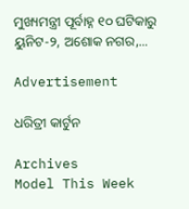ମୁଖ୍ୟମନ୍ତ୍ରୀ ପୂର୍ବାହ୍ନ ୧୦ ଘଟିକାରୁ ୟୁନିଟ-୨, ଅଶୋକ ନଗର,...

Advertisement

ଧରିତ୍ରୀ କାର୍ଟୁନ

Archives
Model This Week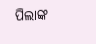ପିଲାଙ୍କ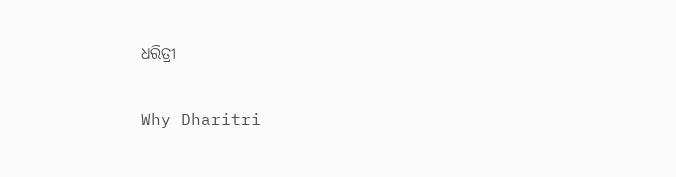ଧରିତ୍ରୀ

Why Dharitri